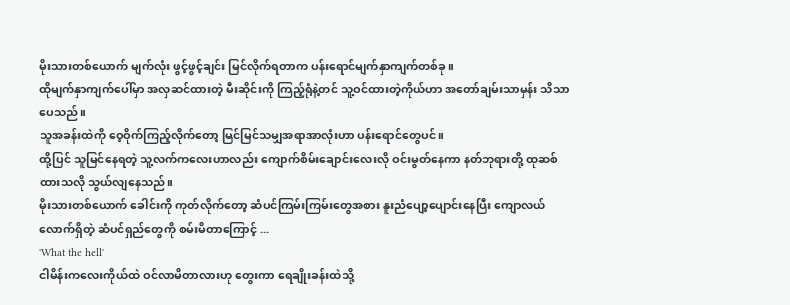မိုးသားတစ်ယောက် မျက်လုံး ဖွင့်ဖွင့်ချင်း မြင်လိုက်ရတာက ပန်းရောင်မျက်နှာကျက်တစ်ခု။
ထိုမျက်နှာကျက်ပေါ်မှာ အလှဆင်ထားတဲ့ မီးဆိုင်းကို ကြည့်ရုံနဲ့တင် သူ့ဝင်ထားတဲ့ကိုယ်ဟာ အတော်ချမ်းသာမှန်း သိသာပေသည်။
သူအခန်းထဲကို ဝေ့ဝိုက်ကြည့်လိုက်တော့ မြင်မြင်သမျှအရာအာလုံးဟာ ပန်းရောင်တွေပင်။
ထို့ပြင် သူမြင်နေရတဲ့ သူ့လက်ကလေးဟာလည်း ကျောက်စိမ်းချောင်းလေးလို ဝင်းမွတ်နေကာ နတ်ဘုရားတို့ ထုဆစ်ထားသလို သွယ်လျနေသည်။
မိုးသားတစ်ယောက် ခေါင်းကို ကုတ်လိုက်တော့ ဆံပင်ကြမ်းကြမ်းတွေအစား နူးညံပျော့ပျောင်းနေပြီး ကျောလယ်လောက်ရှိတဲ့ ဆံပင်ရှည်တွေကို စမ်းမိတာကြောင့် ...
'What the hell'
ငါမိန်းကလေးကိုယ်ထဲ ဝင်လာမိတာလားဟု တွေးကာ ရေချိုးခန်းထဲသို့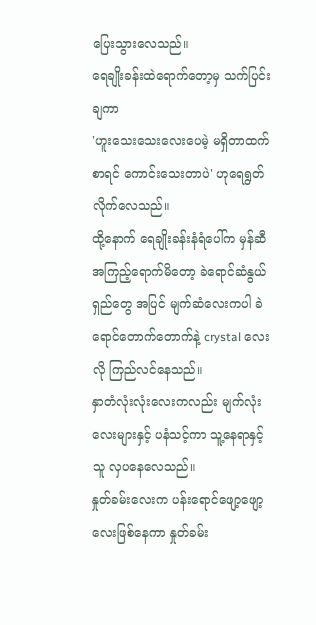ပြေးသွားလေသည်။
ရေချိုးခန်းထဲရောက်တော့မှ သက်ပြင်းချကာ
'ဟူးသေးသေးလေးပေမဲ့ မရှိတာထက်စာရင် ကောင်းသေးတာပဲ' ဟုရေရွတ်လိုက်လေသည်။
ထို့နောက် ရေချိုးခန်းနံရံပေါ်က မှန်ဆီအကြည့်ရောက်မိတော့ ခဲရောင်ဆံနွယ်ရှည်တွေ အပြင် မျက်ဆံလေးကပါ ခဲရောင်တောက်တောက်နဲ့ crystal လေးလို ကြည်လင်နေသည်။
နှာတံလုံးလုံးလေးကလည်း မျက်လုံးလေးများနှင့် ပနံသင့်ကာ သူ့နေရာနှင့်သူ လှပနေလေသည်။
နှုတ်ခမ်းလေးက ပန်းရောင်ဖျော့ဖျော့လေးဖြစ်နေကာ နှုတ်ခမ်း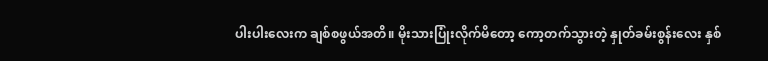ပါးပါးလေးက ချစ်စဖွယ်အတိ။ မိုးသားပြုံးလိုက်မိတော့ ကော့တက်သွားတဲ့ နှုတ်ခမ်းစွန်းလေး နှစ်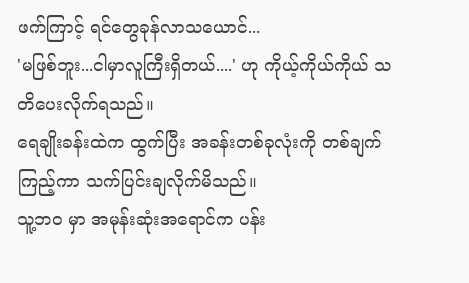ဖက်ကြာင့် ရင်တွေခုန်လာသယောင်...
'မဖြစ်ဘူး...ငါမှာလူကြီးရှိတယ်....' ဟု ကိုယ့်ကိုယ်ကိုယ် သတိပေးလိုက်ရသည်။
ရေချိုးခန်းထဲက ထွက်ပြီး အခန်းတစ်ခုလုံးကို တစ်ချက်ကြည့်ကာ သက်ပြင်းချလိုက်မိသည်။
သူ့ဘဝ မှာ အမုန်းဆုံးအရောင်က ပန်း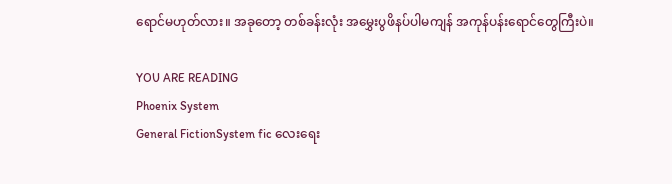ရောင်မဟုတ်လား။ အခုတော့ တစ်ခန်းလုံး အမွှေးပွဖိနပ်ပါမကျန် အကုန်ပန်းရောင်တွေကြီးပဲ။

YOU ARE READING
Phoenix System
General FictionSystem fic လေးရေး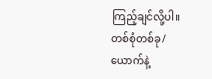ကြည့်ချင်လို့ပါ။ တစ်စုံတစ်ခု/ယောက်နဲ့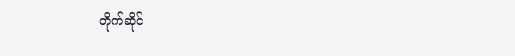တိုက်ဆိုင်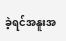ခဲ့ရင်အနူးအ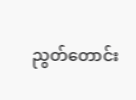ညွတ်တောင်း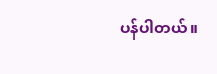ပန်ပါတယ်။